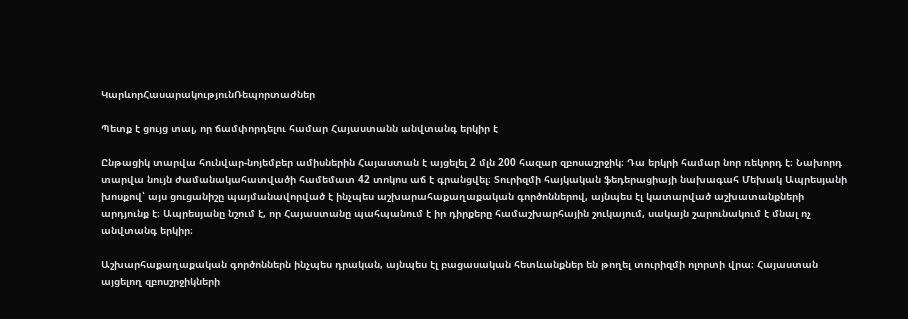ԿարևորՀասարակությունՌեպորտաժներ

Պետք է ցույց տալ, որ ճամփորդելու համար Հայաստանն անվտանգ երկիր է

Ընթացիկ տարվա հունվար-նոյեմբեր ամիսներին Հայաստան է այցելել 2 մլն 200 հազար զբոսաշրջիկ։ Դա երկրի համար նոր ռեկորդ է։ Նախորդ տարվա նույն ժամանակահատվածի համեմատ 42 տոկոս աճ է գրանցվել։ Տուրիզմի հայկական ֆեդերացիայի նախագահ Մեխակ Ապրեսյանի խոսքով՝ այս ցուցանիշը պայմանավորված է ինչպես աշխարահաքաղաքական գործոններով, այնպես էլ կատարված աշխատանքների արդյունք է։ Ապրեսյանը նշում է, որ Հայաստանը պահպանում է իր դիրքերը համաշխարհային շուկայում, սակայն շարունակում է մնալ ոչ անվտանգ երկիր։

Աշխարհաքաղաքական գործոններն ինչպես դրական, այնպես էլ բացասական հետևանքներ են թողել տուրիզմի ոլորտի վրա։ Հայաստան այցելող զբոսշրջիկների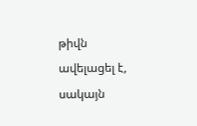թիվն ավելացել է, սակայն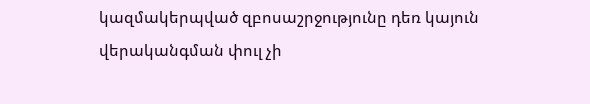կազմակերպված զբոսաշրջությունը դեռ կայուն վերականգման փուլ չի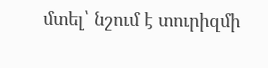մտել՝ նշում է տուրիզմի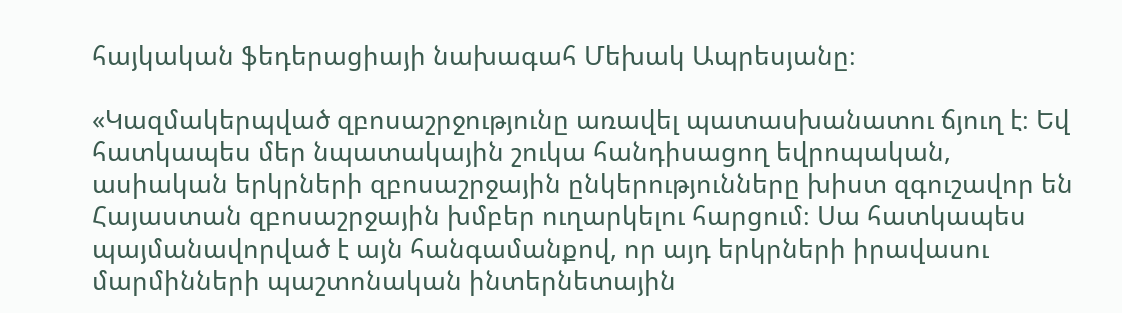հայկական ֆեդերացիայի նախագահ Մեխակ Ապրեսյանը։

«Կազմակերպված զբոսաշրջությունը առավել պատասխանատու ճյուղ է։ Եվ հատկապես մեր նպատակային շուկա հանդիսացող եվրոպական, ասիական երկրների զբոսաշրջային ընկերությունները խիստ զգուշավոր են Հայաստան զբոսաշրջային խմբեր ուղարկելու հարցում։ Սա հատկապես պայմանավորված է այն հանգամանքով, որ այդ երկրների իրավասու մարմինների պաշտոնական ինտերնետային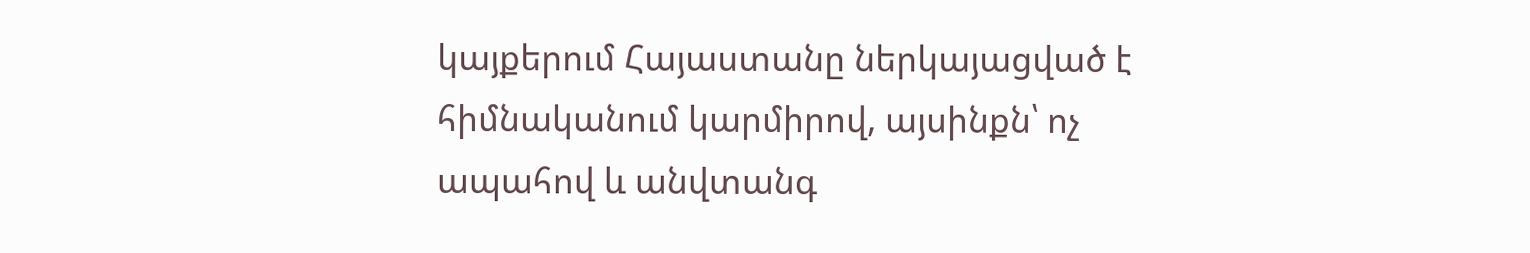կայքերում Հայաստանը ներկայացված է հիմնականում կարմիրով, այսինքն՝ ոչ ապահով և անվտանգ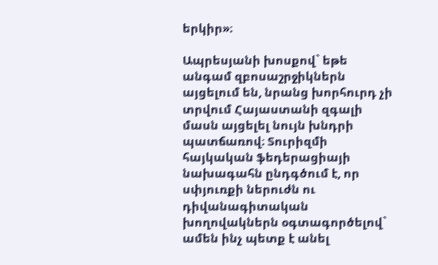երկիր»։

Ապրեսյանի խոսքով` եթե անգամ զբոսաշրջիկներն այցելում են, նրանց խորհուրդ չի տրվում Հայաստանի զգալի մասն այցելել նույն խնդրի պատճառով։ Տուրիզմի հայկական ֆեդերացիայի նախագահն ընդգծում է, որ սփյուռքի ներուժն ու դիվանագիտական խողովակներն օգտագործելով` ամեն ինչ պետք է անել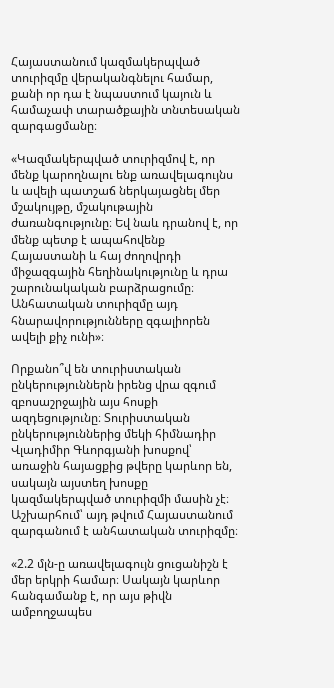Հայաստանում կազմակերպված տուրիզմը վերականգնելու համար, քանի որ դա է նպաստում կայուն և համաչափ տարածքային տնտեսական զարգացմանը։

«Կազմակերպված տուրիզմով է, որ մենք կարողնալու ենք առավելագույնս և ավելի պատշաճ ներկայացնել մեր մշակույթը, մշակութային ժառանգությունը։ Եվ նաև դրանով է, որ մենք պետք է ապահովենք Հայաստանի և հայ ժողովրդի միջազգային հեղինակությունը և դրա շարունակական բարձրացումը։ Անհատական տուրիզմը այդ հնարավորությունները զգալիորեն ավելի քիչ ունի»։

Որքանո՞վ են տուրիստական ընկերություններն իրենց վրա զգում զբոսաշրջային այս հոսքի ազդեցությունը։ Տուրիստական ընկերություններից մեկի հիմնադիր Վլադիմիր Գևորգյանի խոսքով՝ առաջին հայացքից թվերը կարևոր են, սակայն այստեղ խոսքը կազմակերպված տուրիզմի մասին չէ։ Աշխարհում՝ այդ թվում Հայաստանում զարգանում է անհատական տուրիզմը։

«2.2 մլն-ը առավելագույն ցուցանիշն է մեր երկրի համար։ Սակայն կարևոր հանգամանք է, որ այս թիվն ամբողջապես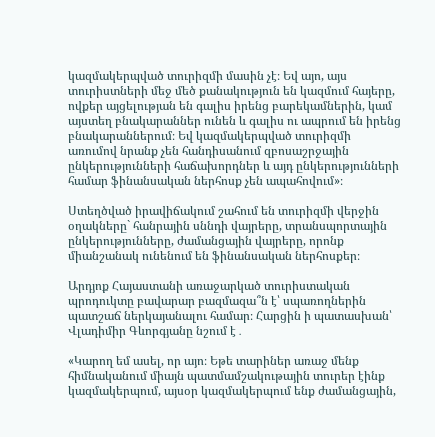կազմակերպված տուրիզմի մասին չէ։ Եվ այո, այս տուրիստների մեջ մեծ քանակություն են կազմում հայերը, ովքեր այցելության են գալիս իրենց բարեկամներին, կամ այստեղ բնակարաններ ունեն և գալիս ու ապրում են իրենց բնակարաններում։ Եվ կազմակերպված տուրիզմի առումով նրանք չեն հանդիսանում զբոսաշրջային ընկերությունների հաճախորդներ և այդ ընկերությունների համար ֆինանսական ներհոսք չեն ապահովում»։

Ստեղծված իրավիճակում շահում են տուրիզմի վերջին օղակները` հանրային սննդի վայրերը, տրանսպորտային ընկերությունները, ժամանցային վայրերը, որոնք միանշանակ ունենում են ֆինանսական ներհոսքեր։

Արդյոք Հայաստանի առաջարկած տուրիստական պրոդուկտը բավարար բազմազա՞ն է՝ սպառողներին պատշաճ ներկայանալու համար։ Հարցին ի պատասխան՝ Վլադիմիր Գևորգյանը նշում է․

«Կարող եմ ասել, որ այո։ Եթե տարիներ առաջ մենք հիմնականում միայն պատմամշակութային տուրեր էինք կազմակերպում, այսօր կազմակերպում ենք ժամանցային,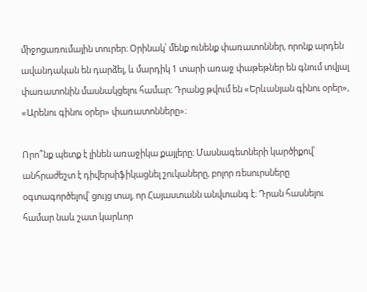միջոցառումային տուրեր։ Օրինակ՝ մենք ունենք փառատոններ, որոնք արդեն ավանդական են դարձել, և մարդիկ 1 տարի առաջ փաթեթներ են գնում տվյալ փառատոնին մասնակցելու համար։ Դրանց թվում են «Երևանյան գինու օրեր», «Արենու գինու օրեր» փառատոնները»։

Որո՞նք պետք է լինեն առաջիկա քայլերը։ Մասնագետների կարծիքով՝ անհրաժեշտ է դիվերսիֆիկացնել շուկաները, բոլոր ռեսուրսները օգտագործելով՝ ցույց տալ, որ Հայաստանն անվտանգ է։ Դրան հասնելու համար նաև շատ կարևոր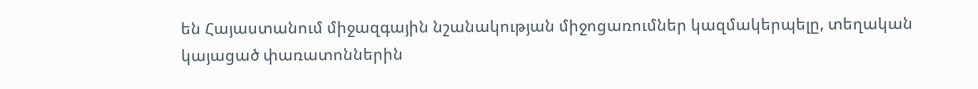են Հայաստանում միջազգային նշանակության միջոցառումներ կազմակերպելը, տեղական կայացած փառատոններին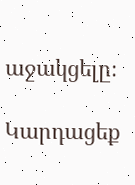աջակցելը։

Կարդացեք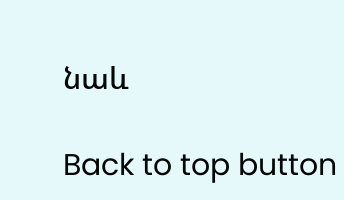նաև

Back to top button